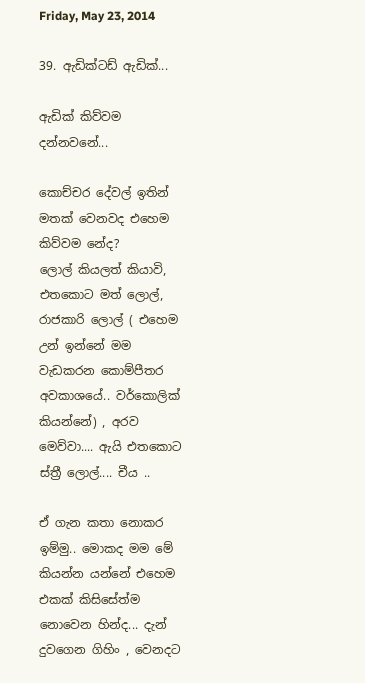Friday, May 23, 2014

39. ඇඩික්ටඩ් ඇඩික්...

ඇඩික් කිව්වම දන්නවනේ...

කොච්චර දේවල් ඉතින් මතක් වෙනවද එහෙම කිව්වම නේද?
ලොල් කියලත් කියාවි, එතකොට මත් ලොල්, රාජකාරි ලොල් ( එහෙම උන් ඉන්නේ මම වැඩකරන කොම්පීතර අවකාශයේ.. වර්කොලික් කියන්නේ) , අරව මෙව්වා.... ඇයි එතකොට ස්ත්‍රී ලොල්.... චීය ..

ඒ ගැන කතා නොකර ඉම්මු.. මොකද මම මේ කියන්න යන්නේ එහෙම එකක් කිසිසේත්ම නොවෙන හින්ද... දැන් දුවගෙන ගිහිං , වෙනදට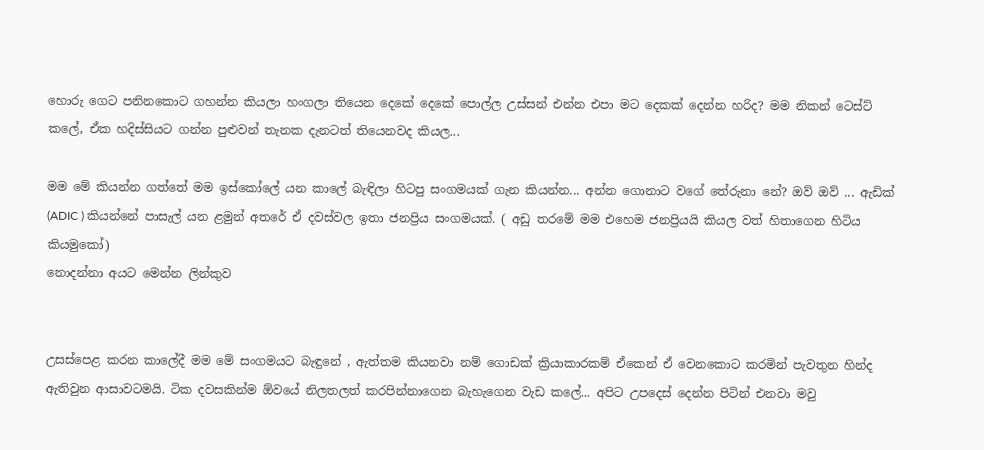හොරු ගෙට පනිනකොට ගහන්න කියලා හංගලා තියෙන දෙකේ දෙකේ පොල්ල උස්සන් එන්න එපා මට දෙකක් දෙන්න හරිද? මම නිකන් ටෙස්ට් කලේ, ඒක හදිස්සියට ගන්න පුළුවන් තැනක දැනටත් තියෙනවද කියල...

මම මේ කියන්න ගත්තේ මම ඉස්කෝලේ යන කාලේ බැඳිලා හිටපු සංගමයක් ගැන කියන්න... අන්න ගොනාට වගේ තේරුනා නේ? ඔව් ඔව් ... ඇඩික් (ADIC ) කියන්නේ පාසැල් යන ළමුන් අතරේ ඒ දවස්වල ඉතා ජනප්‍රිය සංගමයක්. ( අඩු තරමේ මම එහෙම ජනප්‍රියයි කියල වත් හිතාගෙන හිටිය කියමුකෝ)
නොදන්නා අයට මෙන්න ලින්කුව


උසස්පෙළ කරන කාලේදී මම මේ සංගමයට බැඳුනේ , ඇත්තම කියනවා නම් ගොඩක් ක්‍රියාකාරකම් ඒකෙන් ඒ වෙනකොට කරමින් පැවතුන හින්ද ඇතිවුන ආසාවටමයි. ටික දවසකින්ම ඕවයේ නිලතලත් කරපින්නාගෙන බැහැගෙන වැඩ කලේ... අපිට උපදෙස් දෙන්න පිටින් එනවා මවු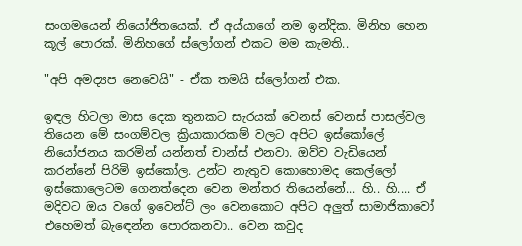සංගමයෙන් නියෝජිතයෙක්. ඒ අය්යාගේ නම ඉන්දික. මිනිහ හෙන කූල් පොරක්. මිනිහගේ ස්ලෝගන් එකට මම කැමති..

"අපි අමද්‍යප නෙවෙයි" - ඒක තමයි ස්ලෝගන් එක.

ඉඳල හිටලා මාස දෙක තුනකට සැරයක් වෙනස් වෙනස් පාසල්වල තියෙන මේ සංගම්වල ක්‍රියාකාරකම් වලට අපිට ඉස්කෝලේ නියෝජනය කරමින් යන්නත් චාන්ස් එනවා. ඔව්ව වැඩියෙන් කරන්නේ පිරිමි ඉස්කෝල. උන්ට නැතුව කොහොමද කෙල්ලෝ ඉස්කොලෙටම ගෙනත්දෙන වෙන මන්තර තියෙන්නේ... හි.. හි.... ඒ මදිවට ඔය වගේ ඉවෙන්ට් ලං වෙනකොට අපිට අලුත් සාමාජිකාවෝ එහෙමත් බැඳෙන්න පොරකනවා.. වෙන කවුද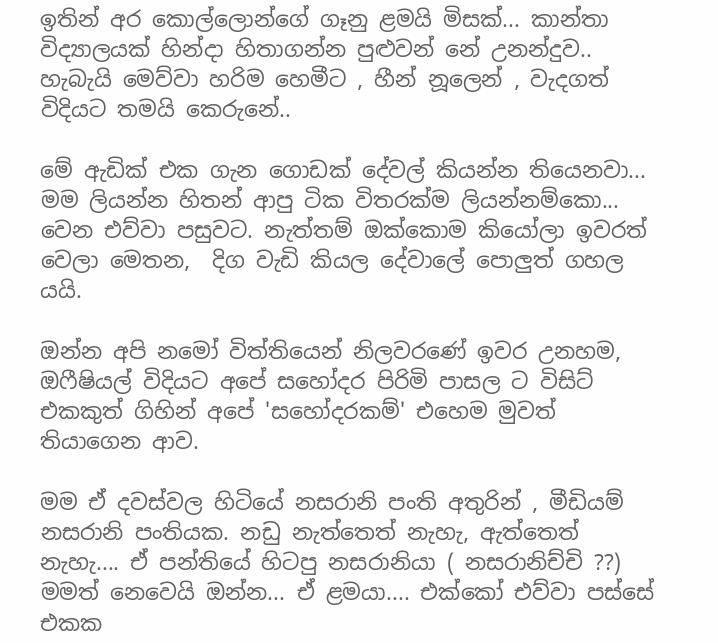ඉතින් අර කොල්ලොන්ගේ ගෑනු ළමයි මිසක්... කාන්තා විද්‍යාලයක් හින්දා හිතාගන්න පුළුවන් නේ උනන්දුව.. හැබැයි මෙව්වා හරිම හෙමීට , හීන් නූලෙන් , වැදගත් විදියට තමයි කෙරුනේ..

මේ ඇඩික් එක ගැන ගොඩක් දේවල් කියන්න තියෙනවා... මම ලියන්න හිතන් ආපු ටික විතරක්ම ලියන්නම්කො... වෙන එව්වා පසුවට. නැත්තම් ඔක්කොම කියෝලා ඉවරත් වෙලා මෙතන,  දිග වැඩි කියල දේවාලේ පොලුත් ගහල යයි.

ඔන්න අපි නමෝ විත්තියෙන් නිලවරණේ ඉවර උනහම, ඔෆීෂියල් විදියට අපේ සහෝදර පිරිමි පාසල ට විසිට් එකකුත් ගිහින් අපේ 'සහෝදරකම්' එහෙම මුවත් තියාගෙන ආව.

මම ඒ දවස්වල හිටියේ නසරානි පංති අතුරින් , මීඩියම් නසරානි පංතියක. නඩු නැත්තෙත් නැහැ, ඇත්තෙත් නැහැ.... ඒ පන්තියේ හිටපු නසරානියා ( නසරානිච්චි ??) මමත් නෙවෙයි ඔන්න... ඒ ළමයා.... එක්කෝ එව්වා පස්සේ එකක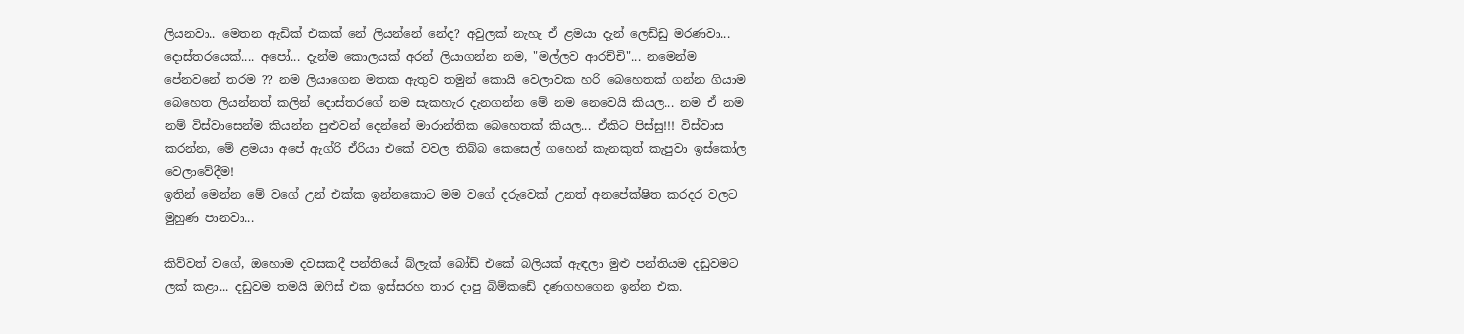ලියනවා.. මෙතන ඇඩික් එකක් නේ ලියන්නේ නේද? අවුලක් නැහැ ඒ ළමයා දැන් ලෙඩ්ඩු මරණවා... දොස්තරයෙක්.... අපෝ... දැන්ම කොලයක් අරන් ලියාගන්න නම, "මල්ලව ආරච්චි"... නමෙන්ම පේනවනේ තරම ?? නම ලියාගෙන මතක ඇතුව තමුන් කොයි වෙලාවක හරි බෙහෙතක් ගන්න ගියාම බෙහෙත ලියන්නත් කලින් දොස්තරගේ නම සැකහැර දැනගන්න මේ නම නෙවෙයි කියල... නම ඒ නම නම් විස්වාසෙන්ම කියන්න පුළුවන් දෙන්නේ මාරාන්තික බෙහෙතක් කියල... ඒකිට පිස්සු!!! විස්වාස කරන්න, මේ ළමයා අපේ ඇග්රි ඒරියා එකේ වවල තිබ්බ කෙසෙල් ගහෙන් කැනකුත් කැපුවා ඉස්කෝල වෙලාවේදීම!
ඉතින් මෙන්න මේ වගේ උන් එක්ක ඉන්නකොට මම වගේ දරුවෙක් උනත් අනපේක්ෂිත කරදර වලට මුහුණ පානවා...

කිව්වත් වගේ, ඔහොම දවසකදී පන්තියේ බ්ලැක් බෝඩ් එකේ බලියක් ඇඳලා මුළු පන්තියම දඩුවමට ලක් කළා... දඩුවම තමයි ඔෆිස් එක ඉස්සරහ තාර දාපු බිම්කඩේ දණගහගෙන ඉන්න එක.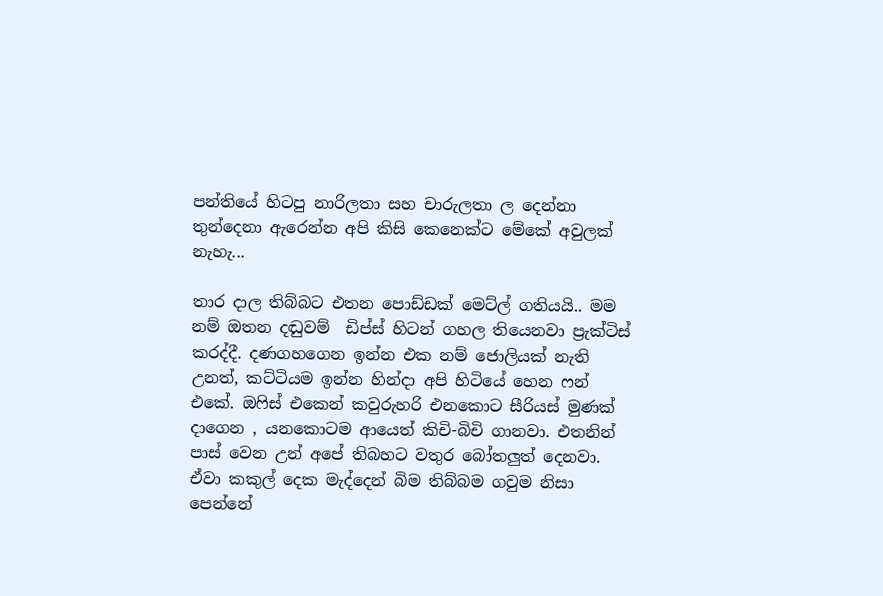පන්තියේ හිටපු නාරිලතා සහ චාරුලතා ල දෙන්නා තුන්දෙනා ඇරෙන්න අපි කිසි කෙනෙක්ට මේකේ අවුලක් නැහැ...

තාර දාල තිබ්බට එතන පොඩ්ඩක් මෙට්ල් ගතියයි.. මම නම් ඔතන දඬුවම්  ඩිප්ස් හිටන් ගහල තියෙනවා ප්‍රැක්ටිස් කරද්දී. දණගහගෙන ඉන්න එක නම් ජොලියක් නැති උනත්, කට්ටියම ඉන්න හින්දා අපි හිටියේ හෙන ෆන් එකේ. ඔෆිස් එකෙන් කවුරුහරි එනකොට සීරියස් මුණක් දාගෙන , යනකොටම ආයෙත් කිචි-බිචි ගානවා. එතනින් පාස් වෙන උන් අපේ තිබහට වතුර බෝතලුත් දෙනවා. ඒවා කකුල් දෙක මැද්දෙන් බිම තිබ්බම ගවුම නිසා පෙන්නේ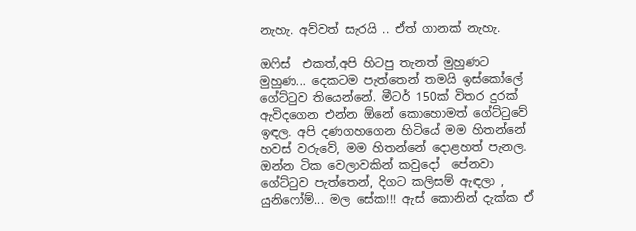නැහැ. අව්වත් සැරයි .. ඒත් ගානක් නැහැ.

ඔෆිස්  එකත්,අපි හිටපු තැනත් මුහුණට මුහුණ... දෙකටම පැත්තෙන් තමයි ඉස්කෝලේ ගේට්ටුව තියෙන්නේ. මීටර් 150ක් විතර දුරක් ඇවිදගෙන එන්න ඕනේ කොහොමත් ගේට්ටුවේ ඉඳල. අපි දණගහගෙන හිටියේ මම හිතන්නේ හවස් වරුවේ, මම හිතන්නේ දොළහත් පැනල. ඔන්න ටික වෙලාවකින් කවුදෝ  පේනවා ගේට්ටුව පැත්තෙන්, දිගට කලිසම් ඇඳලා , යුනිෆෝම්... මල සේක!!! ඇස් කොනින් දැක්ක ඒ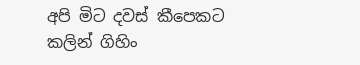අපි මිට දවස් කීපෙකට කලින් ගිහිං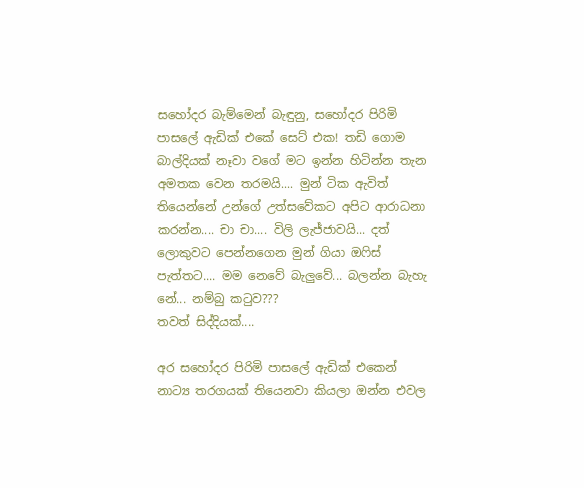සහෝදර බැම්මෙන් බැඳුනු, සහෝදර පිරිමි පාසලේ ඇඩික් එකේ සෙට් එක! තඩි ගොම බාල්දියක් නෑවා වගේ මට ඉන්න හිටින්න තැන අමතක වෙන තරමයි.... මුන් ටික ඇවිත් තියෙන්නේ උන්ගේ උත්සවේකට අපිට ආරාධනා කරන්න.... චා චා.... විලි ලැජ්ජාවයි... දත් ලොකුවට පෙන්නගෙන මුන් ගියා ඔෆිස් පැත්තට.... මම නෙවේ බැලුවේ... බලන්න බැහැ නේ... නම්බු කටුව???
තවත් සිද්දියක්....

අර සහෝදර පිරිමි පාසලේ ඇඩික් එකෙන් නාට්‍ය තරගයක් තියෙනවා කියලා ඔන්න එවල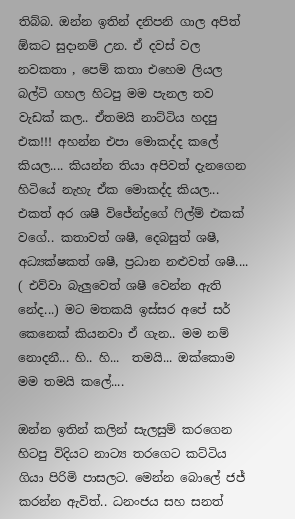තිබ්බ. ඔන්න ඉතින් දනිපනි ගාල අපිත් ඕකට සුදානම් උන. ඒ දවස් වල නවකතා , පෙම් කතා එහෙම ලියල බල්ටි ගහල හිටපු මම පැනල තව වැඩක් කල.. ඒතමයි නාට්ටිය හදපු එක!!! අහන්න එපා මොකද්ද කලේ කියල.... කියන්න තියා අපිවත් දැනගෙන හිටියේ නැහැ ඒක මොකද්ද කියල... එකත් අර ශෂී විජේන්ද්‍රගේ ෆිල්ම් එකක් වගේ.. කතාවත් ශෂී, දෙබසුත් ශෂී, අධ්‍යක්ෂකත් ශෂී, ප්‍රධාන නළුවත් ශෂී.... ( එව්වා බැලුවෙත් ශෂී වෙන්න ඇති නේද...) මට මතකයි ඉස්සර අපේ සර් කෙනෙක් කියනවා ඒ ගැන.. මම නම් නොදනී... හි.. හි...  තමයි... ඔක්කොම මම තමයි කලේ....

ඔන්න ඉතින් කලින් සැලසුම් කරගෙන හිටපු විදියට නාට්‍ය තරගෙට කට්ටිය ගියා පිරිමි පාසලට. මෙන්න බොලේ ජජ් කරන්න ඇවිත්.. ධනංජය සහ සනත්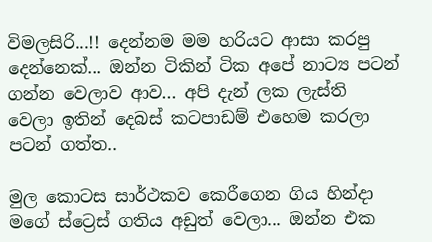විමලසිරි...!! දෙන්නම මම හරියට ආසා කරපු දෙන්නෙක්... ඔන්න ටිකින් ටික අපේ නාට්‍ය පටන් ගන්න වෙලාව ආව... අපි දැන් ලක ලැස්ති  වෙලා ඉතින් දෙබස් කටපාඩම් එහෙම කරලා පටන් ගත්ත..

මුල කොටස සාර්ථකව කෙරීගෙන ගිය හින්දා මගේ ස්ට්‍රෙස් ගතිය අඩුත් වෙලා... ඔන්න එක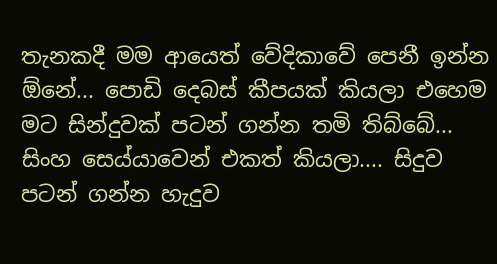තැනකදී මම ආයෙත් වේදිකාවේ පෙනී ඉන්න ඕනේ... පොඩි දෙබස් කීපයක් කියලා එහෙම මට සින්දුවක් පටන් ගන්න තමි තිබ්බේ... සිංහ සෙය්යාවෙන් එකත් කියලා.... සිදුව පටන් ගන්න හැදුව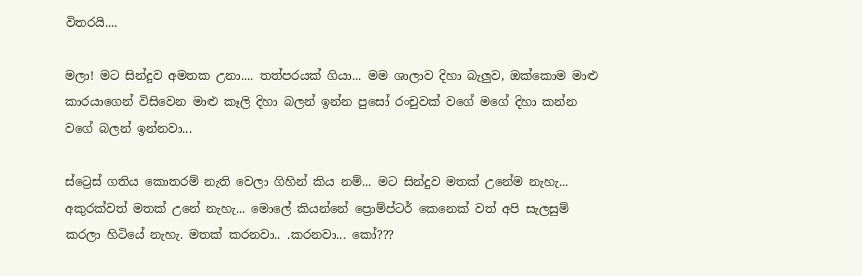විතරයි....

මලා! මට සින්දුව අමතක උනා.... තත්පරයක් ගියා... මම ශාලාව දිහා බැලුව, ඔක්කොම මාළු කාරයාගෙන් විසිවෙන මාළු කෑලි දිහා බලන් ඉන්න පුසෝ රංචුවක් වගේ මගේ දිහා කන්න වගේ බලන් ඉන්නවා...

ස්ට්‍රෙස් ගතිය කොතරම් නැති වෙලා ගිහින් කිය නම්... මට සින්දුව මතක් උනේම නැහැ... අකුරක්වත් මතක් උනේ නැහැ... මොලේ කියන්නේ ප්‍රොම්ප්ටර් කෙනෙක් වත් අපි සැලසුම් කරලා හිටියේ නැහැ. මතක් කරනවා.. .කරනවා... කෝ???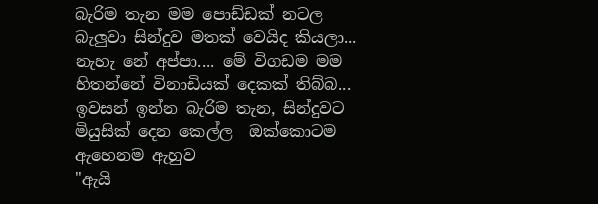බැරිම තැන මම පොඩ්ඩක් නටල බැලුවා සින්දුව මතක් වෙයිද කියලා... නැහැ නේ අප්පා.... මේ විගඩම මම හිතන්නේ විනාඩියක් දෙකක් තිබ්බ... ඉවසන් ඉන්න බැරිම තැන, සින්දුවට මියුසික් දෙන කෙල්ල  ඔක්කොටම ඇහෙනම ඇහුව
"ඇයි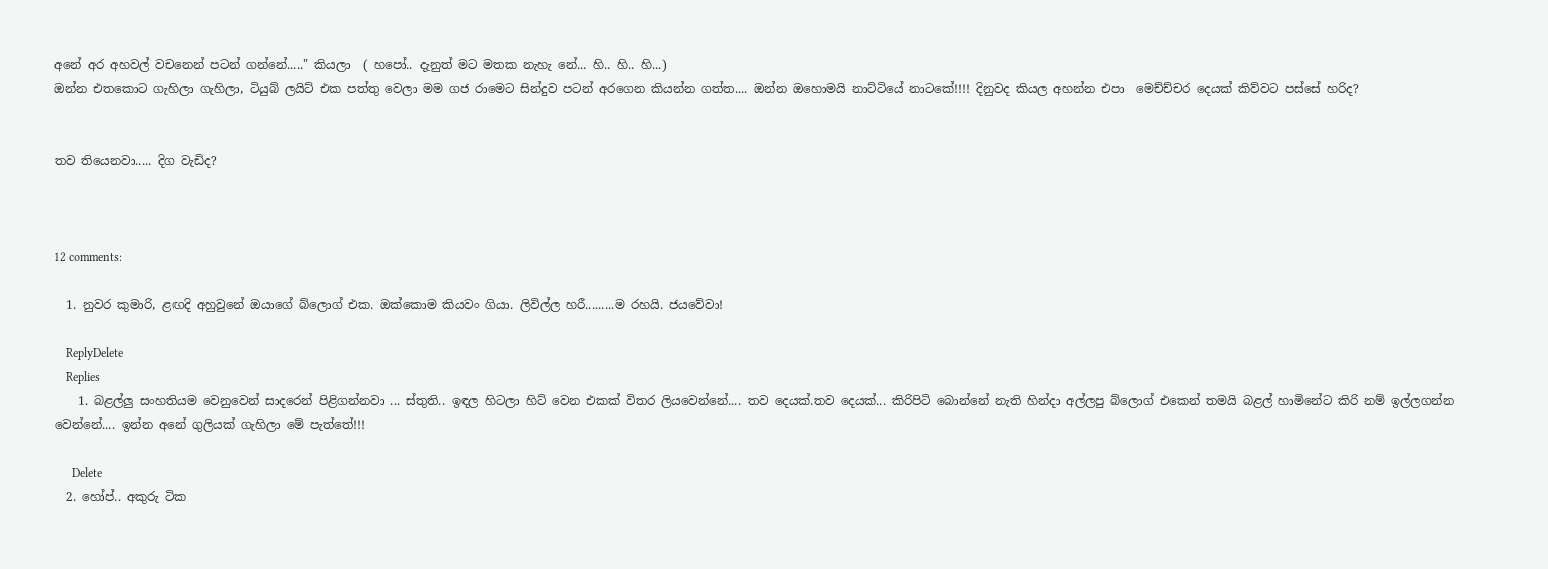අනේ අර අහවල් වචනෙන් පටන් ගන්නේ....." කියලා  ( හපෝ.. දැනුත් මට මතක නැහැ නේ... හි.. හි.. හි...)
ඔන්න එතකොට ගැහිලා ගැහිලා, ටියුබ් ලයිට් එක පත්තු වෙලා මම ගජ රාමෙට සින්දුව පටන් අරගෙන කියන්න ගත්ත.... ඔන්න ඔහොමයි නාට්ටියේ නාටකේ!!!! දිනුවද කියල අහන්න එපා  මෙච්ච්චර දෙයක් කිව්වට පස්සේ හරිද?


තව තියෙනවා..... දිග වැඩිද?



12 comments:

  1. නුවර කුමාරි, ළඟදි අහුවුනේ ඔයාගේ බ්ලොග් එක. ඔක්කොම කියවං ගියා. ලිවිල්ල හරී.........ම රහයි. ජයවේවා!

    ReplyDelete
    Replies
    1. බළල්ලු සංහතියම වෙනුවෙන් සාදරෙන් පිළිගන්නවා ... ස්තුති.. ඉඳල හිටලා හිට් වෙන එකක් විතර ලියවෙන්නේ.... තව දෙයක්.තව දෙයක්... කිරිපිටි බොන්නේ නැති හින්දා අල්ලපු බ්ලොග් එකෙන් තමයි බළල් හාමිනේට කිරි නම් ඉල්ලගන්න වෙන්නේ.... ඉන්න අනේ ගුලියක් ගැහිලා මේ පැත්තේ!!!

      Delete
  2. හෝප්.. අකුරු ටික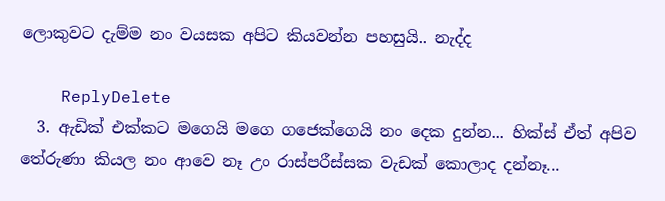ලොකුවට දැම්ම නං වයසක අපිට කියවන්න පහසුයි.. නැද්ද

    ReplyDelete
  3. ඇඩික් එක්කට මගෙයි මගෙ ගජෙක්ගෙයි නං දෙක දුන්න... හික්ස් ඒත් අපිව තේරුණා කියල නං ආවෙ නෑ උං රාස්පරීස්සක වැඩක් කොලාද දන්නෑ...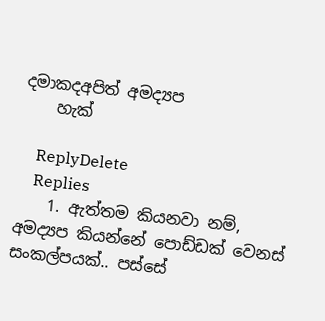දමාකදඅපිත් අමද්‍යප
    හැක්

    ReplyDelete
    Replies
    1. ඇත්තම කියනවා නම්, අමද්‍යප කියන්නේ පොඩ්ඩක් වෙනස් සංකල්පයක්.. පස්සේ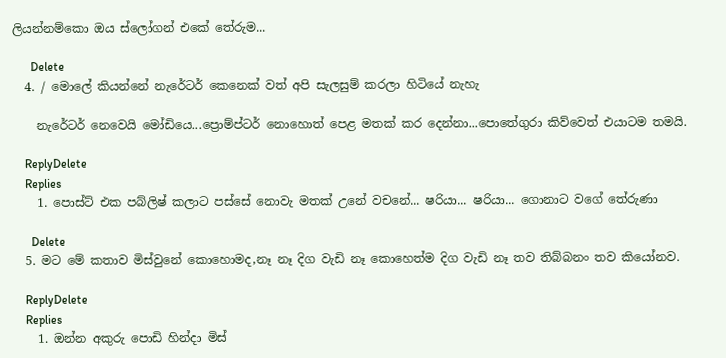ලියන්නම්කො ඔය ස්ලෝගන් එකේ තේරුම...

      Delete
  4. / මොලේ කියන්නේ නැරේටර් කෙනෙක් වත් අපි සැලසුම් කරලා හිටියේ නැහැ

    නැරේටර් නෙවෙයි මෝඩියෙ...ප්‍රොම්ප්ටර් නොහොත් පෙළ මතක් කර දෙන්නා...පොතේගුරා කිව්වෙත් එයාටම තමයි.

    ReplyDelete
    Replies
    1. පොස්ට් එක පබ්ලිෂ් කලාට පස්සේ නොවැ මතක් උනේ වචනේ... ෂරියා... ෂරියා... ගොනාට වගේ තේරුණා

      Delete
  5. මට මේ කතාව මිස්වුනේ කොහොමද,නෑ නෑ දිග වැඩි නෑ කොහෙත්ම දිග වැඩි නෑ තව තිබ්බනං තව කියෝනව.

    ReplyDelete
    Replies
    1. ඔන්න අකුරු පොඩි හින්දා මිස්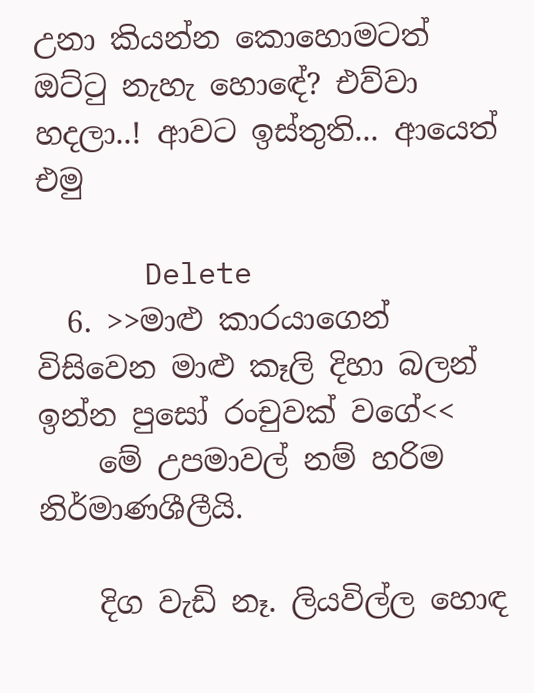උනා කියන්න කොහොමටත් ඔට්ටු නැහැ හොඳේ? එව්වා හදලා..! ආවට ඉස්තුති... ආයෙත් එමු

      Delete
  6. >>මාළු කාරයාගෙන් විසිවෙන මාළු කෑලි දිහා බලන් ඉන්න පුසෝ රංචුවක් වගේ<<
    මේ උපමාවල් නම් හරිම නිර්මාණශීලීයි.

    දිග වැඩි නෑ. ලියවිල්ල හොඳ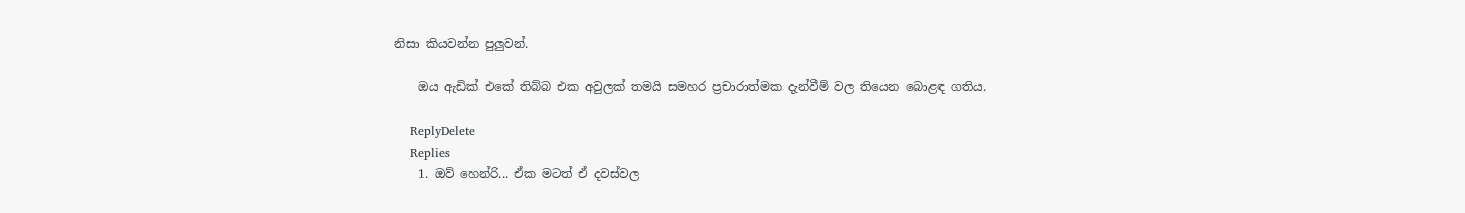නිසා කියවන්න පුලුවන්.

    ඔය ඇඩික් එකේ තිබ්බ එක අවුලක් තමයි සමහර ප්‍රචාරාත්මක දැන්වීම් වල තියෙන බොළඳ ගතිය.

    ReplyDelete
    Replies
    1. ඔව් හෙන්රි... ඒක මටත් ඒ දවස්වල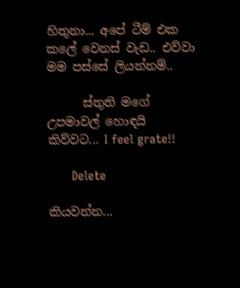හිතුනා... අපේ ටීම් එක කලේ වෙනස් වැඩ.. එව්වා මම පස්සේ ලියන්නම්..

      ස්තුති මගේ උපමාවල් හොඳයි කිව්වට... I feel grate!!

      Delete

කියවන්න...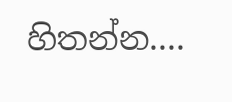හිතන්න....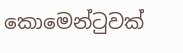කොමෙන්ටුවක්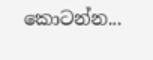කොටන්න...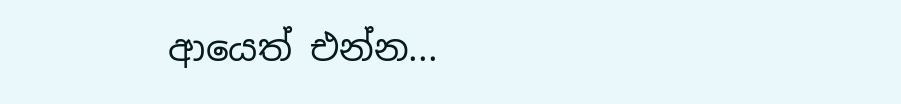ආයෙත් එන්න...